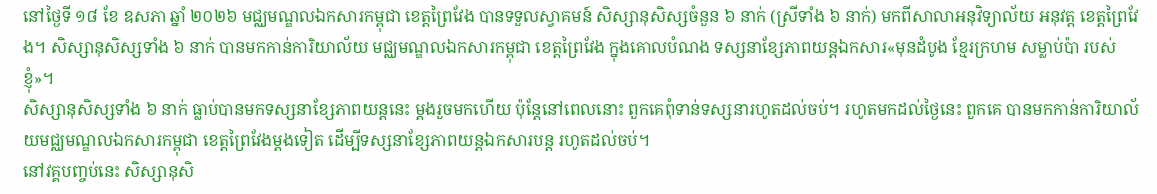នៅថ្ងៃទី ១៨ ខែ ឧសភា ឆ្នាំ ២០២៦ មជ្ឈមណ្ឌលឯកសារកម្ពុជា ខេត្តព្រៃវែង បានទទួលស្វាគមន៍ សិស្សានុសិស្សចំនួន ៦ នាក់ (ស្រីទាំង ៦ នាក់) មកពីសាលាអនុវិទ្យាល័យ អនុវត្ត ខេត្តព្រៃវែង។ សិស្សានុសិស្សទាំង ៦ នាក់ បានមកកាន់ការិយាល័យ មជ្ឈមណ្ឌលឯកសារកម្ពុជា ខេត្តព្រៃវែង ក្នុងគោលបំណង ទស្សនាខ្សែភាពយន្តឯកសារ«មុនដំបូង ខ្មែរក្រហម សម្លាប់ប៉ា របស់ខ្ញុំ»។
សិស្សានុសិស្សទាំង ៦ នាក់ ធ្លាប់បានមកទស្សនាខ្សែភាពយន្តនេះ ម្តងរួចមកហើយ ប៉ុន្តែនៅពេលនោះ ពួកគេពុំទាន់ទស្សនារហូតដល់ចប់។ រហូតមកដល់ថ្ងៃនេះ ពួកគេ បានមកកាន់ការិយាល័យមជ្ឈមណ្ឌលឯកសារកម្ពុជា ខេត្តព្រៃវែងម្តងទៀត ដើម្បីទស្សនាខ្សែភាពយន្តឯកសារបន្ត រហូតដល់ចប់។
នៅវគ្គបញ្ចប់នេះ សិស្សានុសិ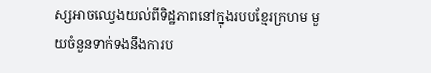ស្សអាចឈ្វេងយល់ពីទិដ្ឋភាពនៅក្នុងរបបខ្មែរក្រហម មួយចំនួនទាក់ទងនឹងការប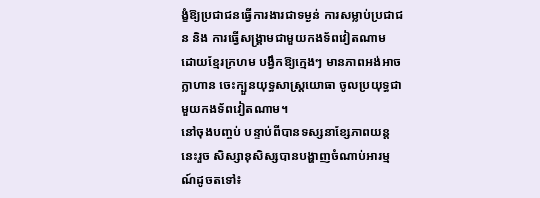ង្ខំឱ្យប្រជាជនធ្វើការងារជាទម្ងន់ ការសម្លាប់ប្រជាជន និង ការធ្វើសង្គ្រាមជាមួយកងទ័ពវៀតណាម ដោយខ្មែរក្រហម បង្វឹកឱ្យក្មេងៗ មានភាពអង់អាចក្លាហាន ចេះក្បួនយុទ្ធសាស្ត្រយោធា ចូលប្រយុទ្ធជាមួយកងទ័ពវៀតណាម។
នៅចុងបញ្ចប់ បន្ទាប់ពីបានទស្សនាខ្សែភាពយន្តនេះរួច សិស្សានុសិស្សបានបង្ហាញចំណាប់អារម្មណ៍ដូចតទៅ៖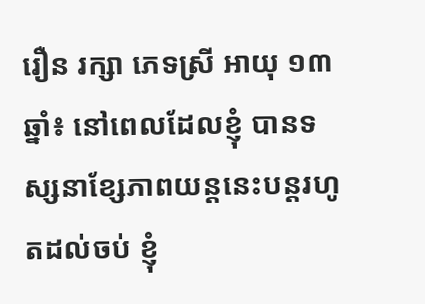រឿន រក្សា ភេទស្រី អាយុ ១៣ ឆ្នាំ៖ នៅពេលដែលខ្ញុំ បានទស្សនាខ្សែភាពយន្តនេះបន្តរហូតដល់ចប់ ខ្ញុំ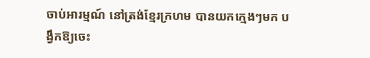ចាប់អារម្មណ៍ នៅត្រង់ខ្មែរក្រហម បានយកក្មេងៗមក បង្វឹកឱ្យចេះ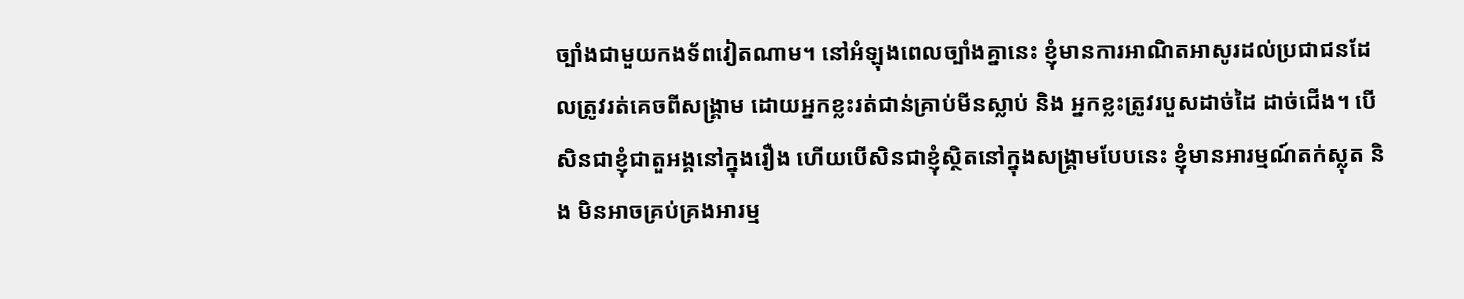ច្បាំងជាមួយកងទ័ពវៀតណាម។ នៅអំឡុងពេលច្បាំងគ្នានេះ ខ្ញុំមានការអាណិតអាសូរដល់ប្រជាជនដែលត្រូវរត់គេចពីសង្គ្រាម ដោយអ្នកខ្លះរត់ជាន់គ្រាប់មីនស្លាប់ និង អ្នកខ្លះត្រូវរបួសដាច់ដៃ ដាច់ជើង។ បើសិនជាខ្ញុំជាតួអង្គនៅក្នុងរឿង ហើយបើសិនជាខ្ញុំស្ថិតនៅក្នុងសង្គ្រាមបែបនេះ ខ្ញុំមានអារម្មណ៍តក់ស្លុត និង មិនអាចគ្រប់គ្រងអារម្ម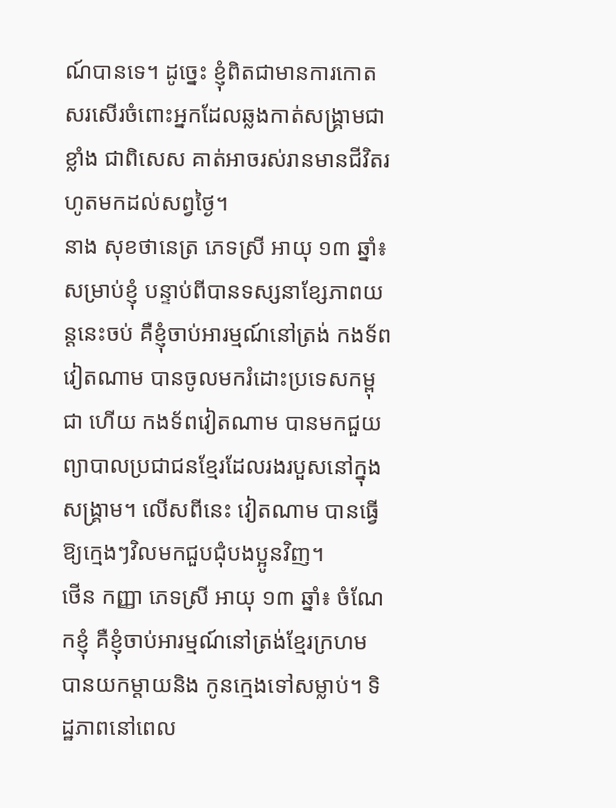ណ៍បានទេ។ ដូច្នេះ ខ្ញុំពិតជាមានការកោតសរសើរចំពោះអ្នកដែលឆ្លងកាត់សង្គ្រាមជាខ្លាំង ជាពិសេស គាត់អាចរស់រានមានជីវិតរហូតមកដល់សព្វថ្ងៃ។
នាង សុខថានេត្រ ភេទស្រី អាយុ ១៣ ឆ្នាំ៖ សម្រាប់ខ្ញុំ បន្ទាប់ពីបានទស្សនាខ្សែភាពយន្តនេះចប់ គឺខ្ញុំចាប់អារម្មណ៍នៅត្រង់ កងទ័ពវៀតណាម បានចូលមករំដោះប្រទេសកម្ពុជា ហើយ កងទ័ពវៀតណាម បានមកជួយព្យាបាលប្រជាជនខ្មែរដែលរងរបួសនៅក្នុងសង្គ្រាម។ លើសពីនេះ វៀតណាម បានធ្វើឱ្យក្មេងៗវិលមកជួបជុំបងប្អូនវិញ។
ថើន កញ្ញា ភេទស្រី អាយុ ១៣ ឆ្នាំ៖ ចំណែកខ្ញុំ គឺខ្ញុំចាប់អារម្មណ៍នៅត្រង់ខ្មែរក្រហម បានយកម្តាយនិង កូនក្មេងទៅសម្លាប់។ ទិដ្ឋភាពនៅពេល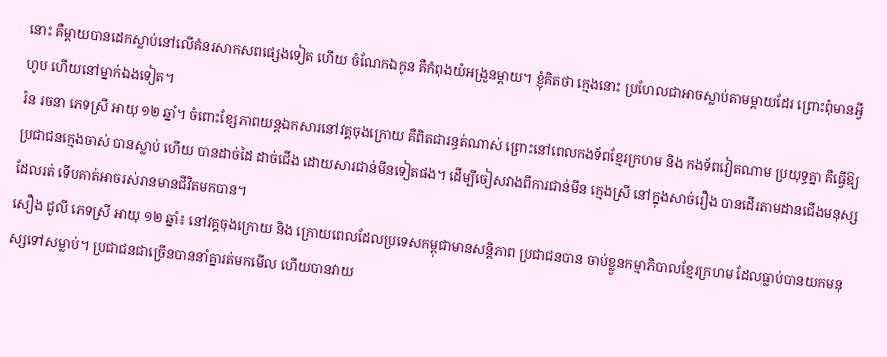នោះ គឺម្តាយបានដេកស្លាប់នៅលើគំនរសាកសពផ្សេងទៀត ហើយ ចំណែកឯកូន គឺកំពុងយំអង្រួនម្តាយ។ ខ្ញុំគិតថា ក្មេងនោះ ប្រហែលជាអាចស្លាប់តាមម្តាយដែរ ព្រោះពុំមានអ្វីហូប ហើយនៅម្នាក់ឯងទៀត។
រ៉ន រចនា ភេទស្រី អាយុ ១២ ឆ្នាំ។ ចំពោះខ្សែភាពយន្តឯកសារនៅវគ្គចុងក្រោយ គឺពិតជារន្ធត់ណាស់ ព្រោះនៅពេលកងទ័ពខ្មែរក្រហម និង កងទ័ពវៀតណាម ប្រយុទ្ធគ្នា គឺធ្វើឱ្យប្រជាជនក្មេងចាស់ បានស្លាប់ ហើយ បានដាច់ដៃ ដាច់ជើង ដោយសារជាន់មីនទៀតផង។ ដើម្បីចៀសវាងពីការជាន់មីន ក្មេងស្រី នៅក្នុងសាច់រឿង បានដើរតាមដានជើងមនុស្សដែលរត់ ទើបគាត់អាចរស់រានមានជីវិតមកបាន។
សឿង ជូលី ភេទស្រី អាយុ ១២ ឆ្នាំ៖ នៅវគ្គចុងក្រោយ និង ក្រោយពេលដែលប្រទេសកម្ពុជាមានសន្តិភាព ប្រជាជនបាន ចាប់ខ្លួនកម្មាភិបាលខ្មែរក្រហម ដែលធ្លាប់បានយកមនុស្សទៅសម្លាប់។ ប្រជាជនជាច្រើនបាននាំគ្នារត់មកមើល ហើយបានវាយ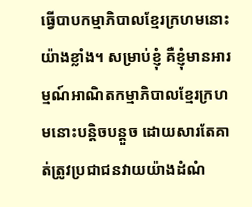ធ្វើបាបកម្មាភិបាលខ្មែរក្រហមនោះយ៉ាងខ្លាំង។ សម្រាប់ខ្ញុំ គឺខ្ញុំមានអារម្មណ៍អាណិតកម្មាភិបាលខ្មែរក្រហមនោះបន្តិចបន្តួច ដោយសារតែគាត់ត្រូវប្រជាជនវាយយ៉ាងដំណំ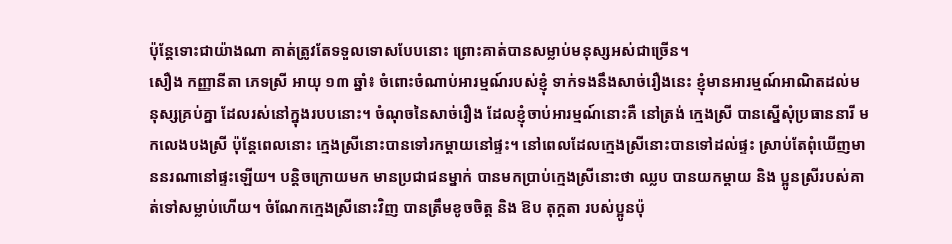ប៉ុន្តែទោះជាយ៉ាងណា គាត់ត្រូវតែទទួលទោសបែបនោះ ព្រោះគាត់បានសម្លាប់មនុស្សអស់ជាច្រើន។
សឿង កញ្ញានីតា ភេទស្រី អាយុ ១៣ ឆ្នាំ៖ ចំពោះចំណាប់អារម្មណ៍របស់ខ្ញុំ ទាក់ទងនឹងសាច់រឿងនេះ ខ្ញុំមានអារម្មណ៍អាណិតដល់មនុស្សគ្រប់គ្នា ដែលរស់នៅក្នុងរបបនោះ។ ចំណុចនៃសាច់រឿង ដែលខ្ញុំចាប់អារម្មណ៍នោះគឺ នៅត្រង់ ក្មេងស្រី បានស្នើសុំប្រធាននារី មកលេងបងស្រី ប៉ុន្តែពេលនោះ ក្មេងស្រីនោះបានទៅរកម្តាយនៅផ្ទះ។ នៅពេលដែលក្មេងស្រីនោះបានទៅដល់ផ្ទះ ស្រាប់តែពុំឃើញមាននរណានៅផ្ទះឡើយ។ បន្តិចក្រោយមក មានប្រជាជនម្នាក់ បានមកប្រាប់ក្មេងស្រីនោះថា ឈ្លប បានយកម្តាយ និង ប្អូនស្រីរបស់គាត់ទៅសម្លាប់ហើយ។ ចំណែកក្មេងស្រីនោះវិញ បានត្រឹមខូចចិត្ត និង ឱប តុក្តតា របស់ប្អូនប៉ុ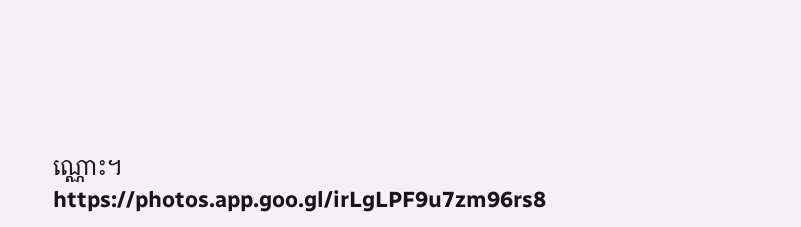ណ្ណោះ។
https://photos.app.goo.gl/irLgLPF9u7zm96rs8